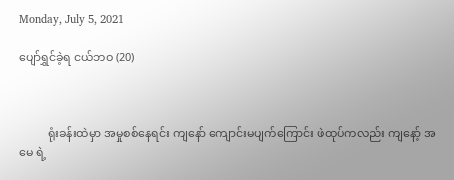Monday, July 5, 2021

ပျော်ရွှင်ခဲ့ရ ငယ်ဘဝ (20)



          ရုံးခန်းထဲမှာ အမှုစစ်နေရင်း ကျနော် ကျောင်းမပျက်ကြောင်း ဖဲထုပ်ကလည်း ကျနော့် အမေ ရဲ့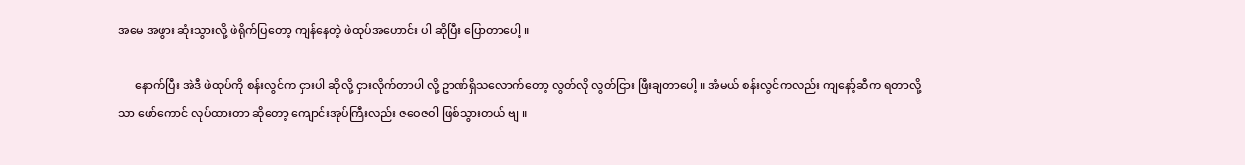အမေ အဖွား ဆုံးသွားလို့ ဖဲရိုက်ပြတော့ ကျန်နေတဲ့ ဖဲထုပ်အဟောင်း ပါ ဆိုပြီး ပြောတာပေါ့ ။

      နောက်ပြီး အဲဒီ ဖဲထုပ်ကို စန်းလွင်က ငှားပါ ဆိုလို့ ငှားလိုက်တာပါ လို့ ဥာဏ်ရှိသလောက်တော့ လွတ်လို လွတ်ငြား ဖြီးချတာပေါ့ ။ အံမယ် စန်းလွင်ကလည်း ကျနော့်ဆီက ရတာလို့ သာ ဖော်ကောင် လုပ်ထားတာ ဆိုတော့ ကျောင်းအုပ်ကြီးလည်း ဇဝေဇဝါ ဖြစ်သွားတယ် ဗျ ။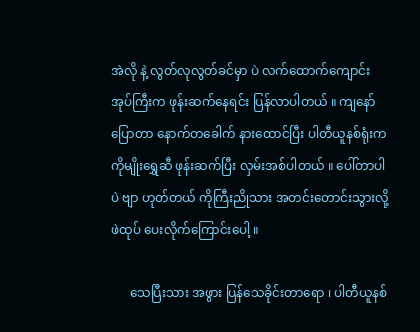အဲလို နဲ့ လွတ်လုလွတ်ခင်မှာ ပဲ လက်ထောက်ကျောင်းအုပ်ကြီးက ဖုန်းဆက်နေရင်း ပြန်လာပါတယ် ။ ကျနော်ပြောတာ နောက်တခေါက် နားထောင်ပြီး ပါတီယူနစ်ရုံးက ကိုမျိုးရွှေဆီ ဖုန်းဆက်ပြီး လှမ်းအစ်ပါတယ် ။ ပေါ်တာပါပဲ ဗျာ ဟုတ်တယ် ကိုကြီးညိုသား အတင်းတောင်းသွားလို့ ဖဲထုပ် ပေးလိုက်ကြောင်းပေါ့ ။

      သေပြီးသား အဖွား ပြန်သေခိုင်းတာရော ၊ ပါတီယူနစ်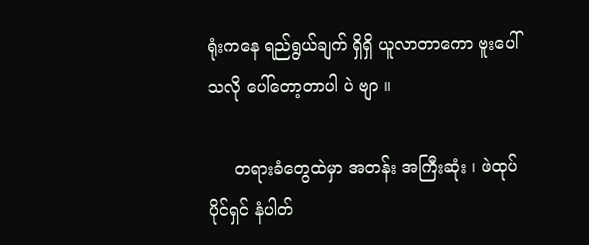ရုံးကနေ ရည်ရွယ်ချက် ရှိရှိ ယူလာတာကော ဗူးပေါ်သလို ပေါ်တော့တာပါ ပဲ ဗျာ ။

     တရားခံတွေထဲမှာ အတန်း အကြီးဆုံး ၊ ဖဲထုပ်ပိုင်ရှင် နံပါတ်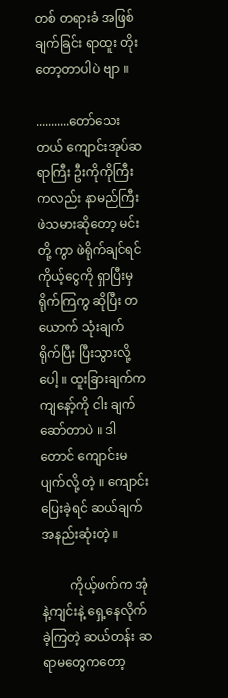တစ် တရားခံ အဖြစ် ချက်ခြင်း ရာထူး တိုးတော့တာပါပဲ ဗျာ ။

...........တော်သေးတယ် ကျောင်းအုပ်ဆရာကြီး ဦးကိုကိုကြီးကလည်း နာမည်ကြီး ဖဲသမားဆိုတော့ မင်းတို့ ကွာ ဖဲရိုက်ချင်ရင် ကိုယ့်ငွေကို ရှာပြီးမှ ရိုက်ကြကွ ဆိုပြီး တယောက် သုံးချက် ရိုက်ပြီး ပြီးသွားလို့ပေါ့ ။ ထူးခြားချက်က ကျနော့်ကို ငါး ချက် ဆော်တာပဲ ။ ဒါတောင် ကျောင်းမပျက်လို့ တဲ့ ။ ကျောင်းပြေးခဲ့ရင် ဆယ်ချက်အနည်းဆုံးတဲ့ ။

         ကိုယ့်ဖက်က အုံနဲ့ကျင်းနဲ့ ရှေ့နေလိုက်ခဲ့ကြတဲ့ ဆယ်တန်း ဆရာမတွေကတော့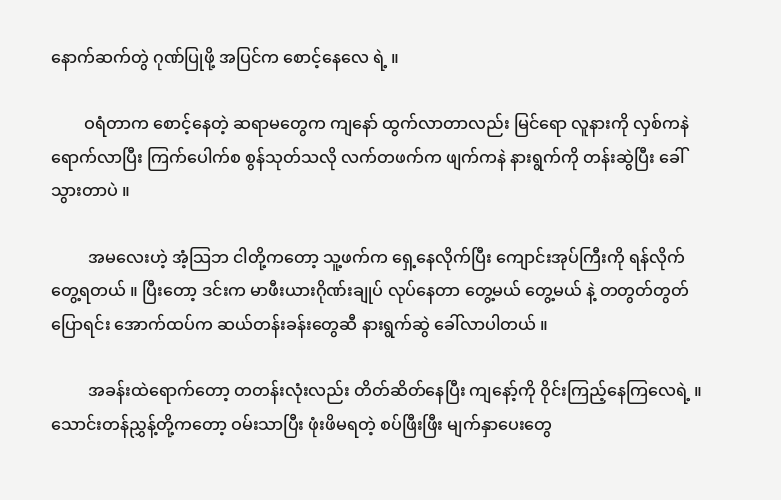နောက်ဆက်တွဲ ဂုဏ်ပြုဖို့ အပြင်က စောင့်နေလေ ရဲ့ ။

        ဝရံတာက စောင့်နေတဲ့ ဆရာမတွေက ကျနော် ထွက်လာတာလည်း မြင်ရော လူနားကို လှစ်ကနဲ ရောက်လာပြီး ကြက်ပေါက်စ စွန်သုတ်သလို လက်တဖက်က ဖျက်ကနဲ နားရွက်ကို တန်းဆွဲပြီး ခေါ်သွားတာပဲ ။

         အမလေးဟဲ့ အံ့သြဘ ငါတို့ကတော့ သူ့ဖက်က ရှေ့နေလိုက်ပြီး ကျောင်းအုပ်ကြီးကို ရန်လိုက်တွေ့ရတယ် ။ ပြီးတော့ ဒင်းက မာဖီးယားဂိုဏ်းချုပ် လုပ်နေတာ တွေ့မယ် တွေ့မယ် နဲ့ တတွတ်တွတ် ပြောရင်း အောက်ထပ်က ဆယ်တန်းခန်းတွေဆီ နားရွက်ဆွဲ ခေါ်လာပါတယ် ။

         အခန်းထဲရောက်တော့ တတန်းလုံးလည်း တိတ်ဆိတ်နေပြီး ကျနော့်ကို ဝိုင်းကြည့်နေကြလေရဲ့ ။ သောင်းတန်ညွှန့်တို့ကတော့ ဝမ်းသာပြီး ဖုံးဖိမရတဲ့ စပ်ဖြီးဖြီး မျက်နှာပေးတွေ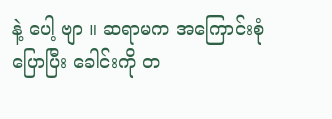နဲ့ ပေါ့ ဗျာ ။ ဆရာမက အကြောင်းစုံ ပြောပြီး ခေါင်းကို တ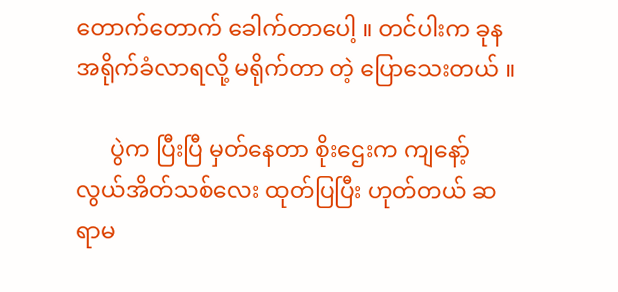တောက်တောက် ခေါက်တာပေါ့ ။ တင်ပါးက ခုန အရိုက်ခံလာရလို့ မရိုက်တာ တဲ့ ပြောသေးတယ် ။

      ပွဲက ပြီးပြီ မှတ်နေတာ စိုးဌေးက ကျနော့် လွယ်အိတ်သစ်လေး ထုတ်ပြပြီး ဟုတ်တယ် ဆရာမ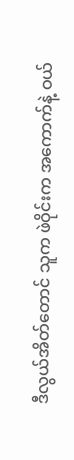ဒီလွယ်အိတ်တောင် သူက ဖဲဝိုင်းက အကောက်နဲ့ ဝယ်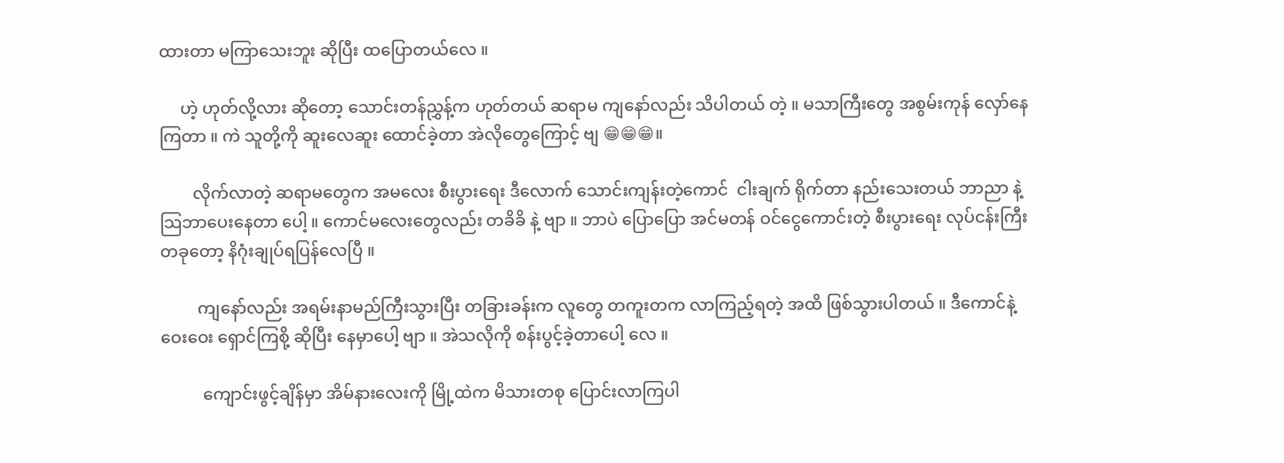ထားတာ မကြာသေးဘူး ဆိုပြီး ထပြောတယ်လေ ။

     ဟဲ့ ဟုတ်လို့လား ဆိုတော့ သောင်းတန်ညွှန့်က ဟုတ်တယ် ဆရာမ ကျနော်လည်း သိပါတယ် တဲ့ ။ မသာကြီးတွေ အစွမ်းကုန် လှော်နေကြတာ ။ ကဲ သူတို့ကို ဆူးလေဆူး ထောင်ခဲ့တာ အဲလိုတွေကြောင့် ဗျ 😁😁😁။

        လိုက်လာတဲ့ ဆရာမတွေက အမလေး စီးပွားရေး ဒီလောက် သောင်းကျန်းတဲ့ကောင်  ငါးချက် ရိုက်တာ နည်းသေးတယ် ဘာညာ နဲ့ သြဘာပေးနေတာ ပေါ့ ။ ကောင်မလေးတွေလည်း တခိခိ နဲ့ ဗျာ ။ ဘာပဲ ပြောပြော အင်မတန် ဝင်ငွေကောင်းတဲ့ စီးပွားရေး လုပ်ငန်းကြီးတခုတော့ နိဂုံးချုပ်ရပြန်လေပြီ ။

         ကျနော်လည်း အရမ်းနာမည်ကြီးသွားပြီး တခြားခန်းက လူတွေ တကူးတက လာကြည့်ရတဲ့ အထိ ဖြစ်သွားပါတယ် ။ ဒီကောင်နဲ့ ဝေးဝေး ရှောင်ကြစို့ ဆိုပြီး နေမှာပေါ့ ဗျာ ။ အဲသလိုကို စန်းပွင့်ခဲ့တာပေါ့ လေ ။

          ကျောင်းဖွင့်ချိန်မှာ အိမ်နားလေးကို မြို့ထဲက မိသားတစု ပြောင်းလာကြပါ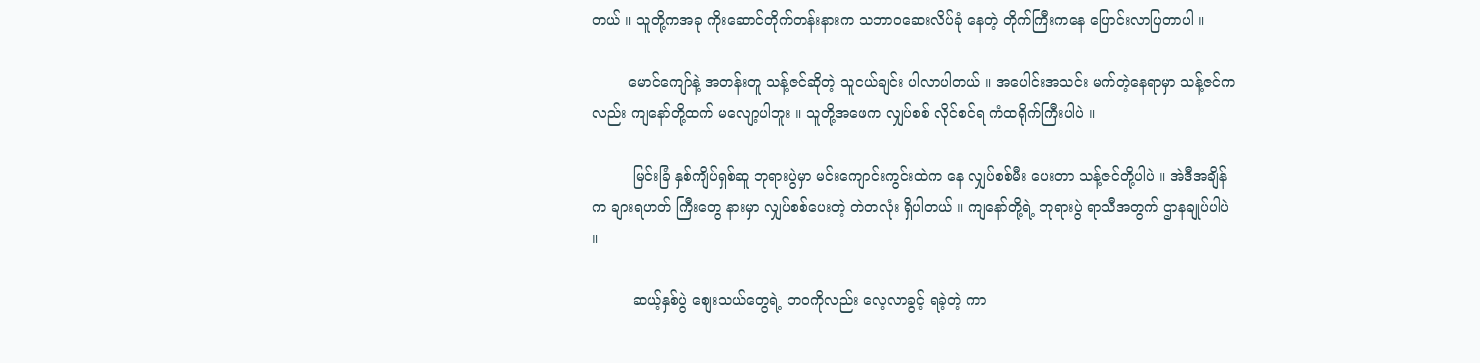တယ် ။ သူတို့ကအခု ကိုးဆောင်တိုက်တန်းနားက သဘာဝဆေးလိပ်ခုံ နေတဲ့ တိုက်ကြီးကနေ ပြောင်းလာပြတာပါ ။

        မောင်ကျော်နဲ့ အတန်းတူ သန့်ဇင်ဆိုတဲ့ သူငယ်ချင်း ပါလာပါတယ် ။ အပေါင်းအသင်း မက်တဲ့နေရာမှာ သန့်ဇင်ကလည်း ကျနော်တို့ထက် မလျော့ပါဘူး ။ သူတို့အဖေက လျှပ်စစ် လိုင်စင်ရ ကံထရိုက်ကြီးပါပဲ ။

         မြင်းခြံ နှစ်ကျိပ်ရှစ်ဆူ ဘုရားပွဲမှာ မင်းကျောင်းကွင်းထဲက နေ လျှပ်စစ်မီး ပေးတာ သန့်ဇင်တို့ပါပဲ ။ အဲဒီအချိန်က ချားရဟတ် ကြီးတွေ နားမှာ လျှပ်စစ်ပေးတဲ့ တဲတလုံး ရှိပါတယ် ။ ကျနော်တို့ရဲ့ ဘုရားပွဲ ရာသီအတွက် ဌာနချုပ်ပါပဲ ။

         ဆယ့်နှစ်ပွဲ စျေးသယ်တွေရဲ့ ဘဝကိုလည်း လေ့လာခွင့် ရခဲ့တဲ့ ကာ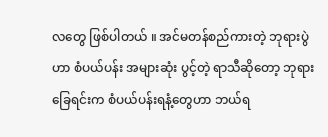လတွေ ဖြစ်ပါတယ် ။ အင်မတန်စည်ကားတဲ့ ဘုရားပွဲဟာ စံပယ်ပန်း အများဆုံး ပွင့်တဲ့ ရာသီဆိုတော့ ဘုရားခြေရင်းက စံပယ်ပန်းရနံ့တွေဟာ ဘယ်ရ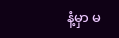နံ့မှာ မ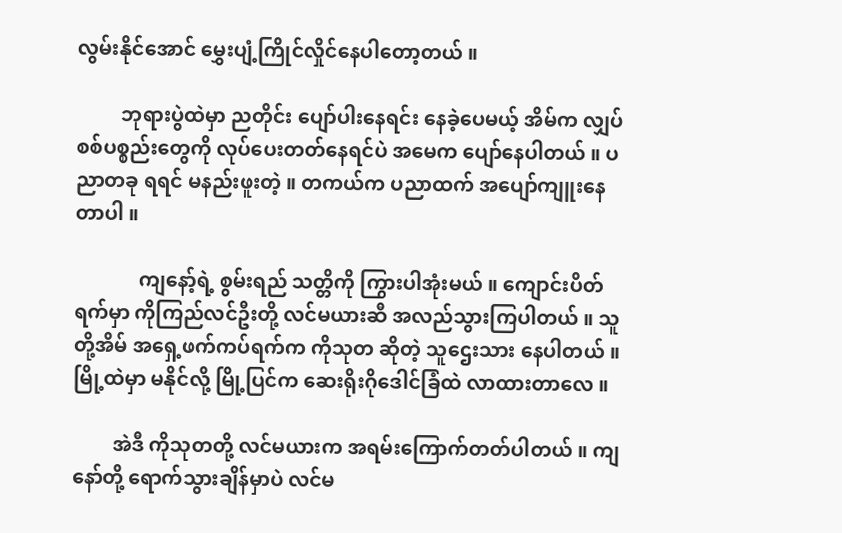လွမ်းနိုင်အောင် မွှေးပျံ့ကြိုင်လှိုင်နေပါတော့တယ် ။

         ဘုရားပွဲထဲမှာ ညတိုင်း ပျော်ပါးနေရင်း နေခဲ့ပေမယ့် အိမ်က လျှပ်စစ်ပစ္စည်းတွေကို လုပ်ပေးတတ်နေရင်ပဲ အမေက ပျော်နေပါတယ် ။ ပညာတခု ရရင် မနည်းဖူးတဲ့ ။ တကယ်က ပညာထက် အပျော်ကျူးနေတာပါ ။

             ကျနော့်ရဲ့ စွမ်းရည် သတ္တိကို ကြွားပါအုံးမယ် ။ ကျောင်းပိတ်ရက်မှာ ကိုကြည်လင်ဦးတို့ လင်မယားဆီ အလည်သွားကြပါတယ် ။ သူတို့အိမ် အရှေ့ဖက်ကပ်ရက်က ကိုသုတ ဆိုတဲ့ သူဌေးသား နေပါတယ် ။ မြို့ထဲမှာ မနိုင်လို့ မြို့ပြင်က ဆေးရိုးဂိုဒေါင်ခြံထဲ လာထားတာလေ ။

        အဲဒီ ကိုသုတတို့ လင်မယားက အရမ်းကြောက်တတ်ပါတယ် ။ ကျနော်တို့ ရောက်သွားချိန်မှာပဲ လင်မ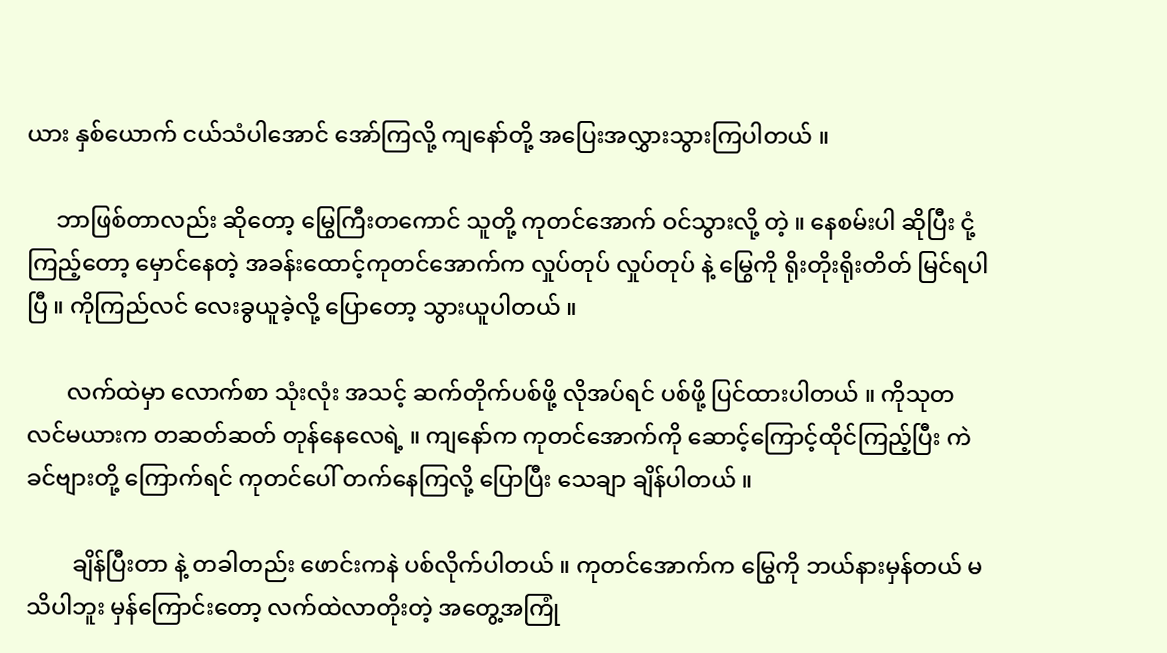ယား နှစ်ယောက် ငယ်သံပါအောင် အော်ကြလို့ ကျနော်တို့ အပြေးအလွှားသွားကြပါတယ် ။

     ဘာဖြစ်တာလည်း ဆိုတော့ မြွေကြီးတကောင် သူတို့ ကုတင်အောက် ဝင်သွားလို့ တဲ့ ။ နေစမ်းပါ ဆိုပြီး ငုံ့ကြည့်တော့ မှောင်နေတဲ့ အခန်းထောင့်ကုတင်အောက်က လှုပ်တုပ် လှုပ်တုပ် နဲ့ မြွေကို ရိုးတိုးရိုးတိတ် မြင်ရပါပြီ ။ ကိုကြည်လင် လေးခွယူခဲ့လို့ ပြောတော့ သွားယူပါတယ် ။

       လက်ထဲမှာ လောက်စာ သုံးလုံး အသင့် ဆက်တိုက်ပစ်ဖို့ လိုအပ်ရင် ပစ်ဖို့ ပြင်ထားပါတယ် ။ ကိုသုတ လင်မယားက တဆတ်ဆတ် တုန်နေလေရဲ့ ။ ကျနော်က ကုတင်အောက်ကို ဆောင့်ကြောင့်ထိုင်ကြည့်ပြီး ကဲ ခင်ဗျားတို့ ကြောက်ရင် ကုတင်ပေါ် တက်နေကြလို့ ပြောပြီး သေချာ ချိန်ပါတယ် ။

        ချိန်ပြီးတာ နဲ့ တခါတည်း ဖောင်းကနဲ ပစ်လိုက်ပါတယ် ။ ကုတင်အောက်က မြွေကို ဘယ်နားမှန်တယ် မသိပါဘူး မှန်ကြောင်းတော့ လက်ထဲလာတိုးတဲ့ အတွေ့အကြုံ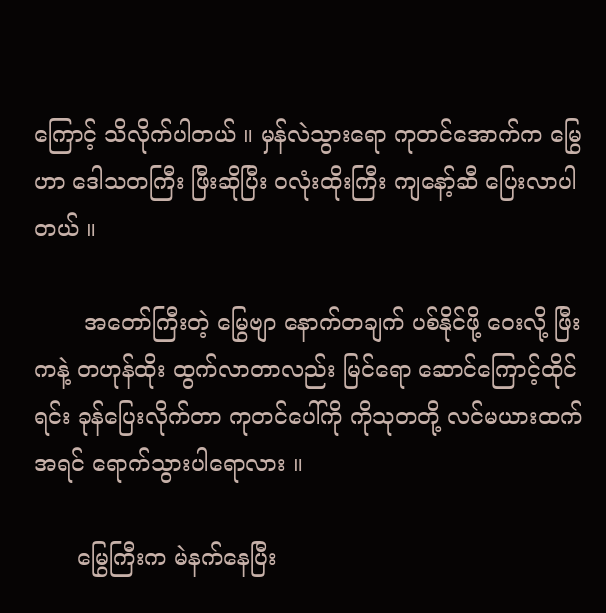ကြောင့် သိလိုက်ပါတယ် ။ မှန်လဲသွားရော ကုတင်အောက်က မြွေဟာ ဒေါသတကြီး ဖြီးဆိုပြီး ဝလုံးထိုးကြီး ကျနော့်ဆီ ပြေးလာပါတယ် ။

       အတော်ကြီးတဲ့ မြွေဗျာ နောက်တချက် ပစ်နိုင်ဖို့ ဝေးလို့ ဖြီးကနဲ့ တဟုန်ထိုး ထွက်လာတာလည်း မြင်ရော ဆောင်ကြောင့်ထိုင်ရင်း ခုန်ပြေးလိုက်တာ ကုတင်ပေါ်ကို ကိုသုတတို့ လင်မယားထက် အရင် ရောက်သွားပါရောလား ။

      မြွေကြီးက မဲနက်နေပြီး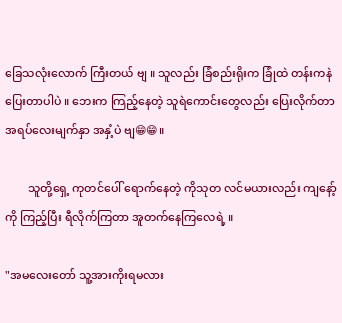ခြေသလုံးလောက် ကြီးတယ် ဗျ ။ သူလည်း ခြံစည်းရိုးက ခြုံထဲ တန်းကနဲ ပြေးတာပါပဲ ။ ဘေးက ကြည့်နေတဲ့ သူရဲကောင်းတွေလည်း ပြေးလိုက်တာ အရပ်လေးမျက်နှာ အနှံ့ပဲ ဗျ😁😁။

        သူတို့ရှေ့ ကုတင်ပေါ် ရောက်နေတဲ့ ကိုသုတ လင်မယားလည်း ကျနော့်ကို ကြည့်ပြီး ရီလိုက်ကြတာ အူတက်နေကြလေရဲ့ ။

"အမလေးတော် သူ့အားကိုးရမလား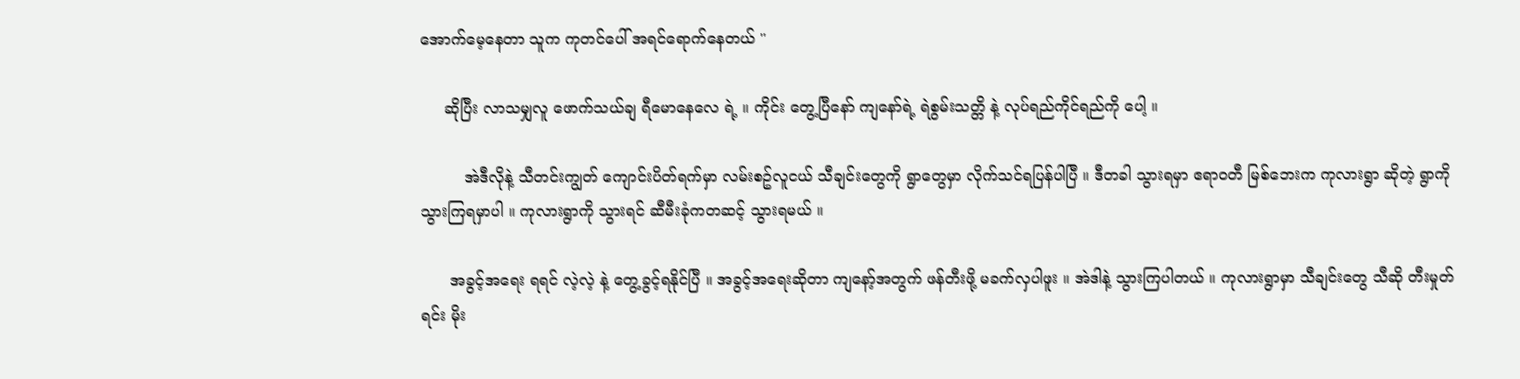အောက်မေ့နေတာ သူက ကုတင်ပေါ် အရင်ရောက်နေတယ် ''

     ဆိုပြီး လာသမျှလူ ဖောက်သယ်ချ ရီမောနေလေ ရဲ့ ။ ကိုင်း တွေ့ပြီနော် ကျနော်ရဲ့ ရဲစွမ်းသတ္တိ နဲ့ လုပ်ရည်ကိုင်ရည်ကို ပေါ့ ။

         အဲဒီလိုနဲ့ သီတင်းကျွတ် ကျောင်းပိတ်ရက်မှာ လမ်းစဥ်လူငယ် သီချင်းတွေကို ရွာတွေမှာ လိုက်သင်ရပြန်ပါပြီ ။ ဒီတခါ သွားရမှာ ဧရာဝတီ မြစ်ဘေးက ကုလားရွာ ဆိုတဲ့ ရွာကို သွားကြရမှာပါ ။ ကုလားရွာကို သွားရင် ဆီမီးခုံကတဆင့် သွားရမယ် ။

      အခွင့်အရေး ရရင် လဲ့လဲ့ နဲ့ တွေ့ခွင့်ရနိုင်ပြီ ။ အခွင့်အရေးဆိုတာ ကျနော့်အတွက် ဖန်တီးဖို့ မခက်လှပါဖူး ။ အဲဒါနဲ့ သွားကြပါတယ် ။ ကုလားရွာမှာ သီချင်းတွေ သီဆို တီးမှုတ်ရင်း မိုး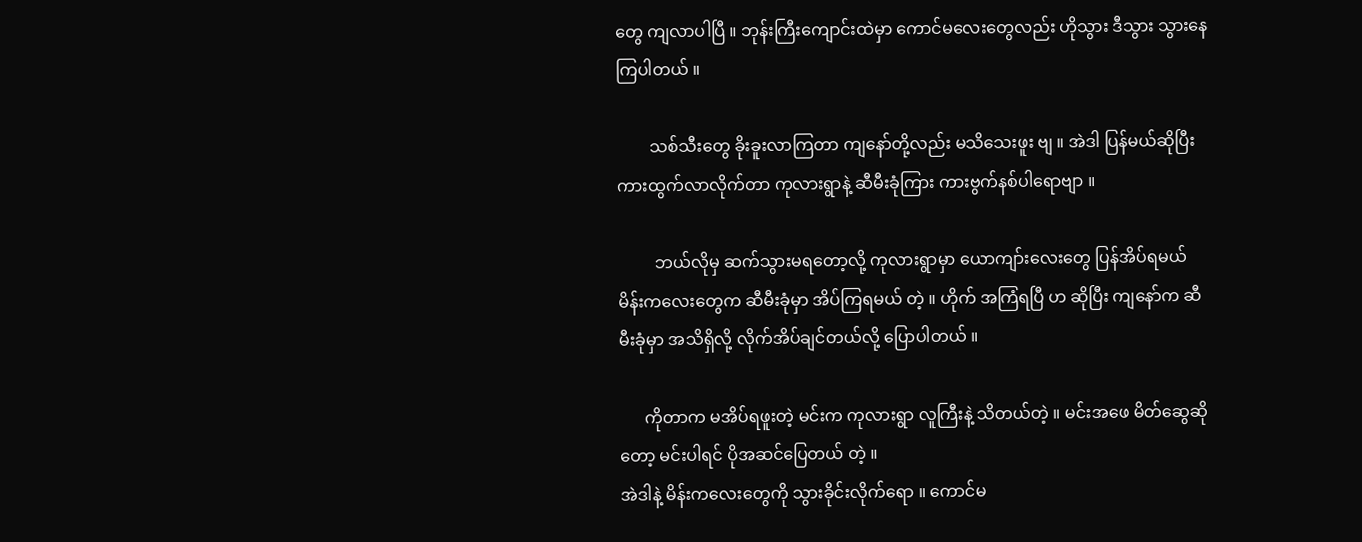တွေ ကျလာပါပြီ ။ ဘုန်းကြီးကျောင်းထဲမှာ ကောင်မလေးတွေလည်း ဟိုသွား ဒီသွား သွားနေကြပါတယ် ။

        သစ်သီးတွေ ခိုးခူးလာကြတာ ကျနော်တို့လည်း မသိသေးဖူး ဗျ ။ အဲဒါ ပြန်မယ်ဆိုပြီး ကားထွက်လာလိုက်တာ ကုလားရွာနဲ့ ဆီမီးခုံကြား ကားဗွက်နစ်ပါရောဗျာ ။

         ဘယ်လိုမှ ဆက်သွားမရတော့လို့ ကုလားရွာမှာ ယောကျာ်းလေးတွေ ပြန်အိပ်ရမယ် မိန်းကလေးတွေက ဆီမီးခုံမှာ အိပ်ကြရမယ် တဲ့ ။ ဟိုက် အကြံရပြီ ဟ ဆိုပြီး ကျနော်က ဆီမီးခုံမှာ အသိရှိလို့ လိုက်အိပ်ချင်တယ်လို့ ပြောပါတယ် ။

      ကိုတာက မအိပ်ရဖူးတဲ့ မင်းက ကုလားရွာ လူကြီးနဲ့ သိတယ်တဲ့ ။ မင်းအဖေ မိတ်ဆွေဆိုတော့ မင်းပါရင် ပိုအဆင်ပြေတယ် တဲ့ ။
အဲဒါနဲ့ မိန်းကလေးတွေကို သွားခိုင်းလိုက်ရော ။ ကောင်မ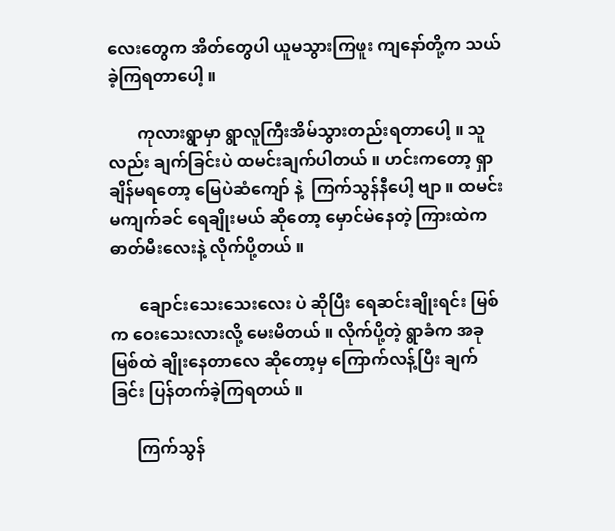လေးတွေက အိတ်တွေပါ ယူမသွားကြဖူး ကျနော်တို့က သယ်ခဲ့ကြရတာပေါ့ ။

       ကုလားရွာမှာ ရွာလူကြီးအိမ်သွားတည်းရတာပေါ့ ။ သူလည်း ချက်ခြင်းပဲ ထမင်းချက်ပါတယ် ။ ဟင်းကတော့ ရှာချိန်မရတော့ မြေပဲဆံကျော် နဲ့  ကြက်သွန်နီပေါ့ ဗျာ ။ ထမင်းမကျက်ခင် ရေချိုးမယ် ဆိုတော့ မှောင်မဲနေတဲ့ ကြားထဲက ဓာတ်မီးလေးနဲ့ လိုက်ပို့တယ် ။

       ချောင်းသေးသေးလေး ပဲ ဆိုပြီး ရေဆင်းချိုးရင်း မြစ်က ဝေးသေးလားလို့ မေးမိတယ် ။ လိုက်ပို့တဲ့ ရွာခံက အခု မြစ်ထဲ ချိုးနေတာလေ ဆိုတော့မှ ကြောက်လန့်ပြီး ချက်ခြင်း ပြန်တက်ခဲ့ကြရတယ် ။

      ကြက်သွန်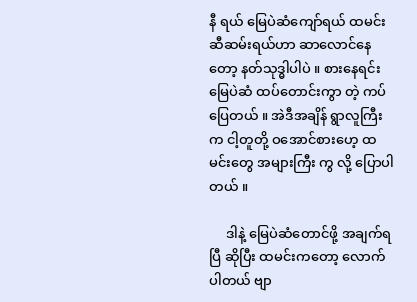နီ ရယ် မြေပဲဆံကျော်ရယ် ထမင်းဆီဆမ်းရယ်ဟာ ဆာလောင်နေတော့ နတ်သုဒ္ဓါပါပဲ ။ စားနေရင်း မြေပဲဆံ ထပ်တောင်းကွာ တဲ့ ကပ်ပြေတယ် ။ အဲဒီအချိန် ရွာလူကြီးက ငါ့တူတို့ ဝအောင်စားဟေ့ ထမင်းတွေ အများကြီး ကွ လို့ ပြောပါတယ် ။

     ဒါနဲ့ မြေပဲဆံတောင်ဖို့ အချက်ရပြီ ဆိုပြီး ထမင်းကတော့ လောက်ပါတယ် ဗျာ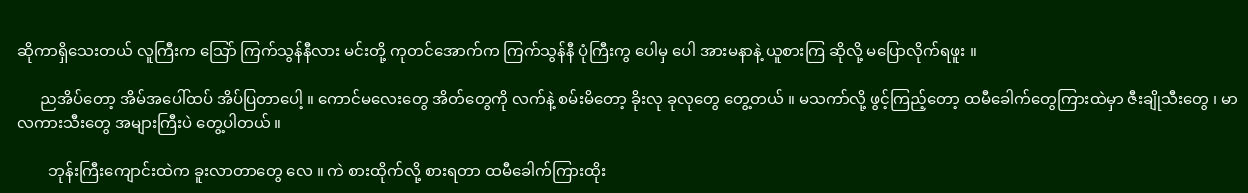ဆိုကာရှိသေးတယ် လူကြီးက သြော် ကြက်သွန်နီလား မင်းတို့ ကုတင်အောက်က ကြက်သွန်နီ ပုံကြီးကွ ပေါမှ ပေါ အားမနာနဲ့ ယူစားကြ ဆိုလို့ မပြောလိုက်ရဖူး ။

      ညအိပ်တော့ အိမ်အပေါ်ထပ် အိပ်ပြတာပေါ့ ။ ကောင်မလေးတွေ အိတ်တွေကို လက်နဲ့ စမ်းမိတော့ ခိုးလု ခုလုတွေ တွေ့တယ် ။ မသကာ်လို့ ဖွင့်ကြည့်တော့ ထမီခေါက်တွေကြားထဲမှာ ဇီးချိုသီးတွေ ၊ မာလကားသီးတွေ အများကြီးပဲ တွေ့ပါတယ် ။

        ဘုန်းကြီးကျောင်းထဲက ခူးလာတာတွေ လေ ။ ကဲ စားထိုက်လို့ စားရတာ ထမီခေါက်ကြားထိုး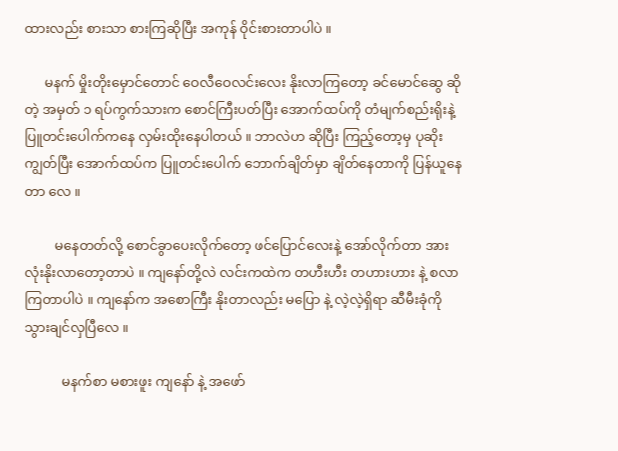ထားလည်း စားသာ စားကြဆိုပြီး အကုန် ဝိုင်းစားတာပါပဲ ။

      မနက် မှိုးတိုးမှောင်တောင် ဝေလီဝေလင်းလေး နိုးလာကြတော့ ခင်မောင်ဆွေ ဆိုတဲ့ အမှတ် ၁ ရပ်ကွက်သားက စောင်ကြီးပတ်ပြီး အောက်ထပ်ကို တံမျက်စည်းရိုးနဲ့ ပြူတင်းပေါက်ကနေ လှမ်းထိုးနေပါတယ် ။ ဘာလဲဟ ဆိုပြီး ကြည့်တော့မှ ပုဆိုးကျွတ်ပြီး အောက်ထပ်က ပြူတင်းပေါက် ဘောက်ချိတ်မှာ ချိတ်နေတာကို ပြန်ယူနေတာ လေ ။

         မနေတတ်လို့ စောင်ခွာပေးလိုက်တော့ ဖင်ပြောင်လေးနဲ့ အော်လိုက်တာ အားလုံးနိုးလာတော့တာပဲ ။ ကျနော်တို့လဲ လင်းကထဲက တဟီးဟီး တဟားဟား နဲ့ စလာကြတာပါပဲ ။ ကျနော်က အစောကြီး နိုးတာလည်း မပြော နဲ့ လဲ့လဲ့ရှိရာ ဆီမီးခုံကို သွားချင်လှပြီလေ ။

           မနက်စာ မစားဖူး ကျနော် နဲ့ အဖော်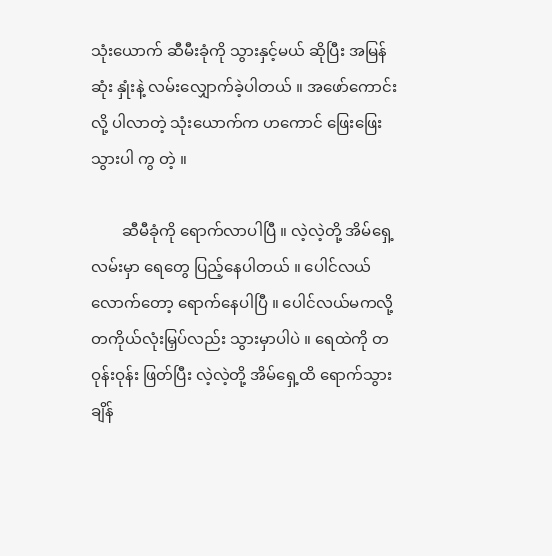သုံးယောက် ဆီမီးခုံကို သွားနှင့်မယ် ဆိုပြီး အမြန်ဆုံး နှုံးနဲ့ လမ်းလျှောက်ခဲ့ပါတယ် ။ အဖော်ကောင်းလို့ ပါလာတဲ့ သုံးယောက်က ဟကောင် ဖြေးဖြေး သွားပါ ကွ တဲ့ ။

        ဆီမီခုံကို ရောက်လာပါပြီ ။ လဲ့လဲ့တို့ အိမ်ရှေ့လမ်းမှာ ရေတွေ ပြည့်နေပါတယ် ။ ပေါင်လယ်လောက်တော့ ရောက်နေပါပြီ ။ ပေါင်လယ်မကလို့ တကိုယ်လုံးမြှပ်လည်း သွားမှာပါပဲ ။ ရေထဲကို တဝုန်းဝုန်း ဖြတ်ပြီး လဲ့လဲ့တို့ အိမ်ရှေ့ထိ ရောက်သွားချိန်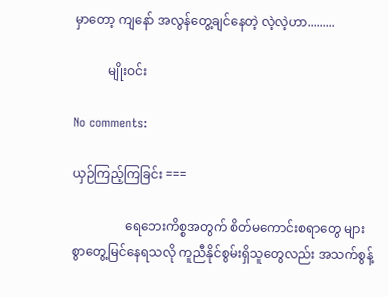မှာတော့ ကျနော် အလွန်တွေ့ချင်နေတဲ့ လဲ့လဲ့ဟာ.........

           မျိုးဝင်း

No comments:

ယှဉ်ကြည့်ကြခြင်း ===

                 ရေဘေးကိစ္စအတွက် စိတ်မကောင်းစရာတွေ များစွာတွေ့မြင်နေရသလို ကူညီနိုင်စွမ်းရှိသူတွေလည်း အသက်စွန့်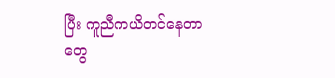ပြီး ကူညီကယိတင်နေတာတွေ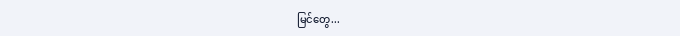မြင်တွေ...